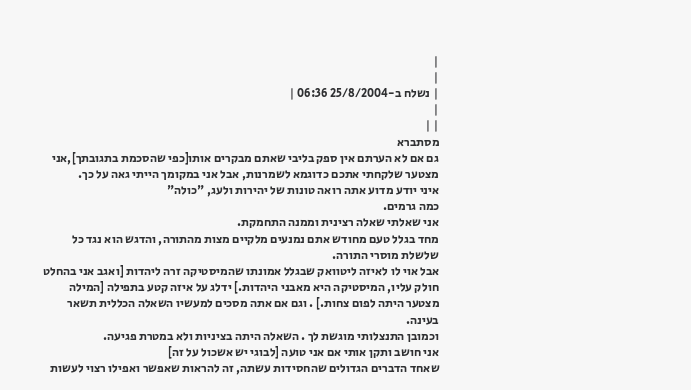|
|
| נשלח ב-25/8/2004 06:36 |
|
| |
מסתברא
גם אם לא הערתם אין ספק בליבי שאתם מבקרים אותו[כפי שהסכמת בתגובתך],אני מצטער שלקחתי אתכם כדוגמא לשמרנות, אבל אני במקומך הייתי גאה על כך.
איני יודע מדוע אתה רואה טונות של יהירות ולעג, "כולה"
כמה גרמים.
אני שאלתי שאלה רצינית וממנה התחמקת.
מחד בגלל טעם מחודש אתם נמנעים מלקיים מצות מהתורה, והדגש הוא נגד כל שלשלת מוסרי התורה.
אבל אוי לו לאיזה ליטוואק שבגלל אמונתו שהמיסטיקה זרה ליהדות [ואגב אני בהחלט חולק עליו, המיסטיקה היא מאבני היהדות.] ידלג על איזה קטע בתפילה [המילה מצטער היתה לפום צחות.] . וגם אם אתה מסכים למעשיו השאלה הכללית תשאר בעינה.
וכמובן התנצלותי מוגשת לך . השאלה היתה בציניות ולא במטרת פגיעה.
אני חושב ותקן אותי אם אני טועה [לבוגי יש אשכול על זה]
שאחד הדברים הגדולים שהחסידות עשתה, זה להראות שאפשר ואפילו רצוי לעשות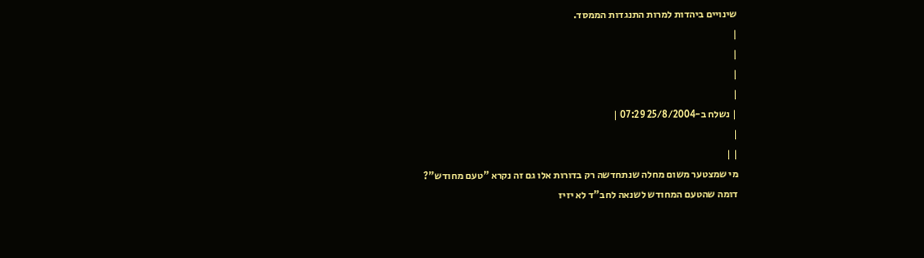שינויים ביהדות למרות התנגדות הממסד.
|
|
|
|
| נשלח ב-25/8/2004 07:29 |
|
| |
מי שמצטער משום מחלה שנתחדשה רק בדורות אלו גם זה נקרא "טעם מחודש"?
דומה שהטעם המחודש לשנאה לחב"ד לא יזיז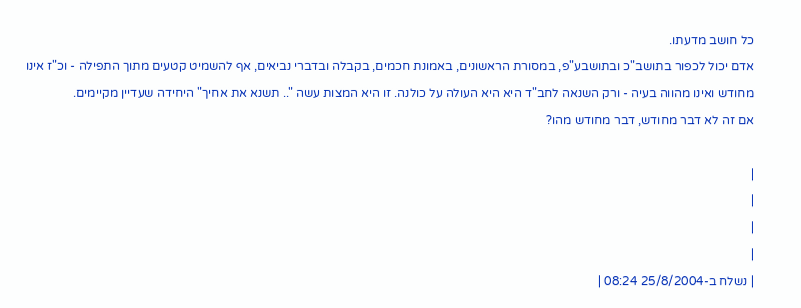כל חושב מדעתו.
אדם יכול לכפור בתושב"כ ובתושבע"פ, במסורת הראשונים, באמונת חכמים, בקבלה ובדברי נביאים, אף להשמיט קטעים מתוך התפילה - וכ"ז אינו מחודש ואינו מהווה בעיה - ורק השנאה לחב"ד היא היא העולה על כולנה. זו היא המצות עשה ".. תשנא את אחיך" היחידה שעדיין מקיימים.
אם זה לא דבר מחודש, דבר מחודש מהו?

|
|
|
|
| נשלח ב-25/8/2004 08:24 |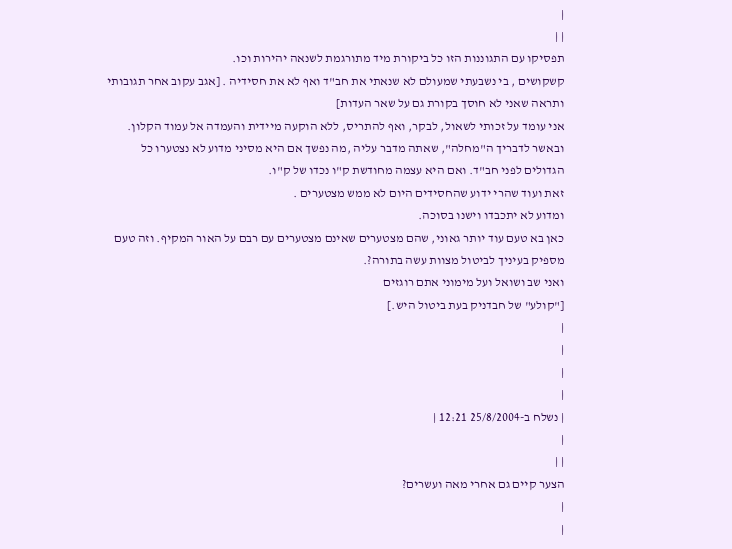|
| |
תפסיקו עם התגוננות הזו כל ביקורת מיד מתורגמת לשנאה יהירות וכו.
קשקושים , בי נשבעתי שמעולם לא שנאתי את חב"ד ואף לא את חסידיה . [אגב עקוב אחר תגובותי ותראה שאני לא חוסך בקורת גם על שאר העדות]
אני עומד על זכותי לשאול, לבקר, ואף להתריס, ללא הוקעה מיידית והעמדה אל עמוד הקלון.
ובאשר לדבריך ה"מחלה", שאתה מדבר עליה ,מה נפשך אם היא מסיני מדוע לא נצטערו כל הגדולים לפני חב"ד. ואם היא עצמה מחודשת ק"ו נכדו של ק"ו.
זאת ועוד שהרי ידוע שהחסידים היום לא ממש מצטערים .
ומדוע לא יתכבדו וישנו בסוכה.
כאן בא טעם עוד יותר גאוני, שהם מצטערים שאינם מצטערים עם רבם על האור המקיף. וזה טעם מספיק בעיניך לביטול מצוות עשה בתורה?.
ואני שב ושואל ועל מימוני אתם רוגזים
["קולע" של חבדניק בעת ביטול היש.]
|
|
|
|
| נשלח ב-25/8/2004 12:21 |
|
| |
הצער קיים גם אחרי מאה ועשרים?
|
|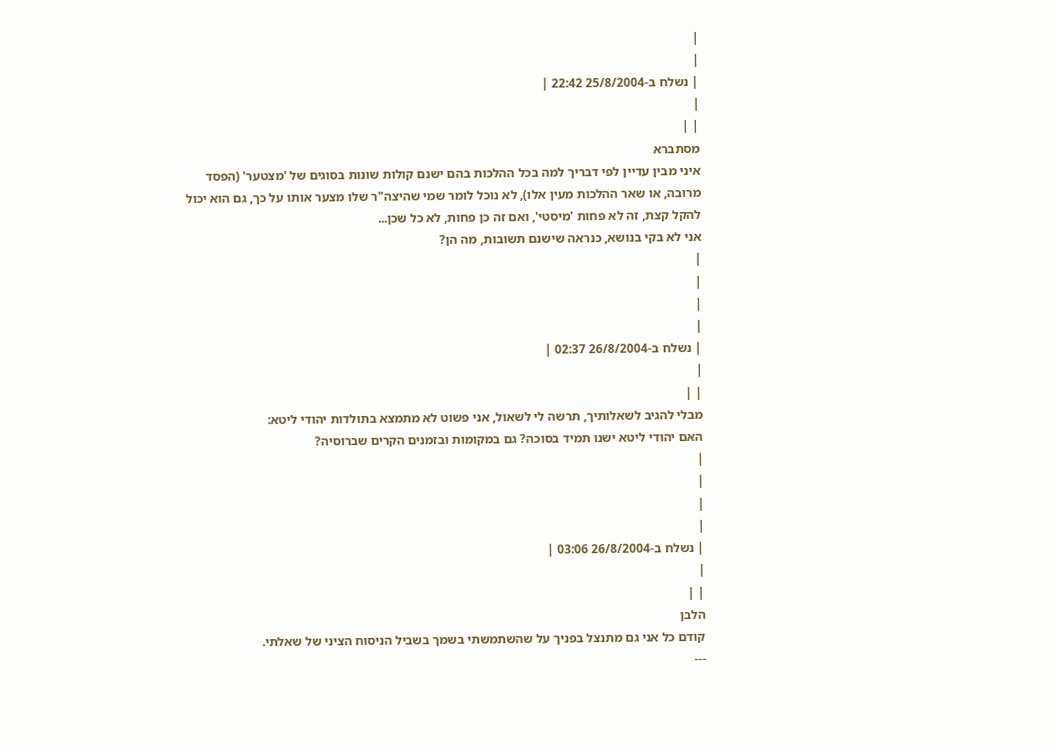|
|
| נשלח ב-25/8/2004 22:42 |
|
| |
מסתברא
איני מבין עדיין לפי דבריך למה בכל ההלכות בהם ישנם קולות שונות בסוגים של 'מצטער' (הפסד מרובה, או שאר ההלכות מעין אלו), לא נוכל לומר שמי שהיצה"ר שלו מצער אותו על כך, גם הוא יכול להקל קצת, זה לא פחות 'מיסטי', ואם זה כן פחות, לא כל שכן...
אני לא בקי בנושא, כנראה שישנם תשובות, מה הן?
|
|
|
|
| נשלח ב-26/8/2004 02:37 |
|
| |
מבלי להגיב לשאלותיך, תרשה לי לשאול, אני פשוט לא מתמצא בתולדות יהודי ליטא:
האם יהודי ליטא ישנו תמיד בסוכה? גם במקומות ובזמנים הקרים שברוסיה?
|
|
|
|
| נשלח ב-26/8/2004 03:06 |
|
| |
הלבן
קודם כל אני גם מתנצל בפניך על שהשתמשתי בשמך בשביל הניסוח הציני של שאלתי.
---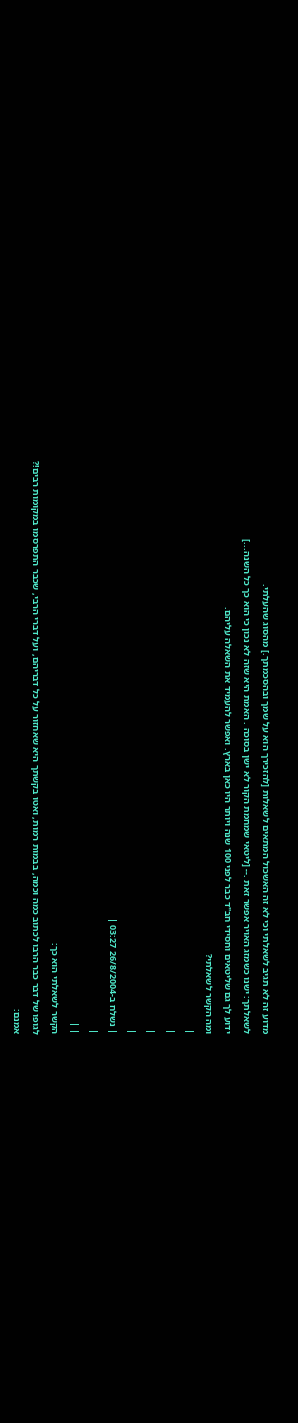מדוע זה לא תגיב לשאלתי וכי לא זה האשכול המתאים לשאלות [להזכירך הוא על שמך ובהסכמתך.] מהסוג שהעלתי.
לשאלתך: ישנו כשמזג האויר אפשר זאת .-- [ליטאי שמחמת הקור לא ישן בסוכה . האמת היא שזה לא נכון כי הוא כך כל השנה...]
ידוע לך גם שליטאים וחסידי חב"ד כבר לפני 100 שנה ויותר היו כאן בארץ. ואפשר להעמיד את השאלה עליהם.
ומה הקשר לשאלתי?
|
|
|
|
| נשלח ב-26/8/2004 03:27 |
|
| |
הקשר לשאלתי הוא כך:
לגופו של דבר כבר הרבו לכתוב כמה וכמה, בבמות רמות, ואטו בקשתך היא שאחזור על כל דבריהם, ועל דברי הרבי, שכבר התפרסמו במקומות רבים!?
אמנם: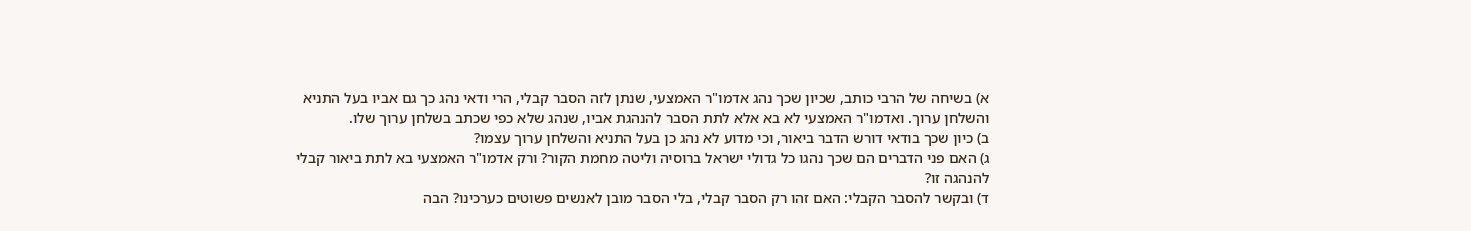א) בשיחה של הרבי כותב, שכיון שכך נהג אדמו"ר האמצעי, שנתן לזה הסבר קבלי, הרי ודאי נהג כך גם אביו בעל התניא והשלחן ערוך. ואדמו"ר האמצעי לא בא אלא לתת הסבר להנהגת אביו, שנהג שלא כפי שכתב בשלחן ערוך שלו.
ב) כיון שכך בודאי דורש הדבר ביאור, וכי מדוע לא נהג כן בעל התניא והשלחן ערוך עצמו?
ג) האם פני הדברים הם שכך נהגו כל גדולי ישראל ברוסיה וליטה מחמת הקור? ורק אדמו"ר האמצעי בא לתת ביאור קבלי להנהגה זו?
ד) ובקשר להסבר הקבלי: האם זהו רק הסבר קבלי, בלי הסבר מובן לאנשים פשוטים כערכינו? הבה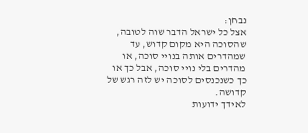נבחן:
אצל כל ישראל הדבר שוה לטובה, שהסוכה היא מקום קדוש, עד שמהדרים אותה בנויי סוכה, או מהדרים בלי נויי סוכה, אבל כך או כך כשנכנסים לסוכה יש לזה רגש של קדושה.
לאידך ידועות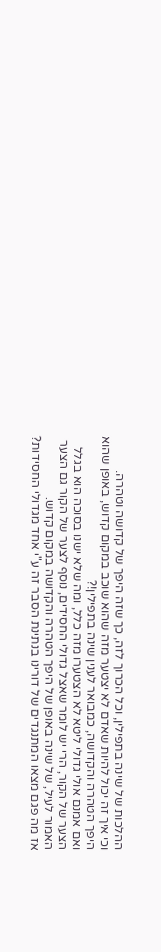ההלכות של שינה בתפילין, וכל הכרוך לזה, כך שזה היפך של קדושה וטהרה.
וכי איך זה יכול להיות שאדם לא יצטער מזה שהוא שוכב במקום קדוש, באופן שהוא היפך הטהרה והקדושה, כמבואר לענין שינה בתפילין!?
ואם אמנם אולי גדולי ליטא לא הצטערו מזה כלל, ומה שלא ישנו בסוכה הוא בגלל הצער של הקור, הרי יש לומר שאצל גדולי החסידים, נוסף לצער של הקור גם הצער האמור לעיל, של שינה באופן של היפך הטהרה והקדושה במקום קדוש.
אז מה פגם מצאו המתנגדים של דורינו בנתינת הסבר זה ע"י אחד מגדולי החסידות?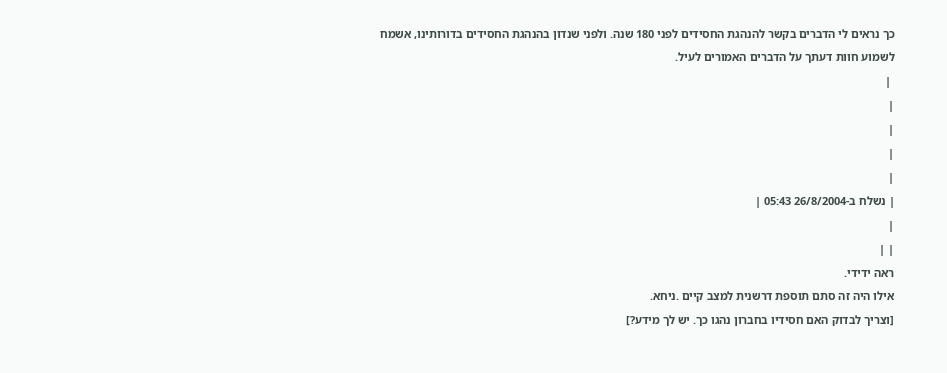כך נראים לי הדברים בקשר להנהגת החסידים לפני 180 שנה. ולפני שנדון בהנהגת החסידים בדורותינו, אשמח לשמוע חוות דעתך על הדברים האמורים לעיל.
 |
|
|
|
|
| נשלח ב-26/8/2004 05:43 |
|
| |
ראה ידידי.
אילו היה זה סתם תוספת דרשנית למצב קיים .ניחא.
[וצריך לבדוק האם חסידיו בחברון נהגו כך. יש לך מידע?]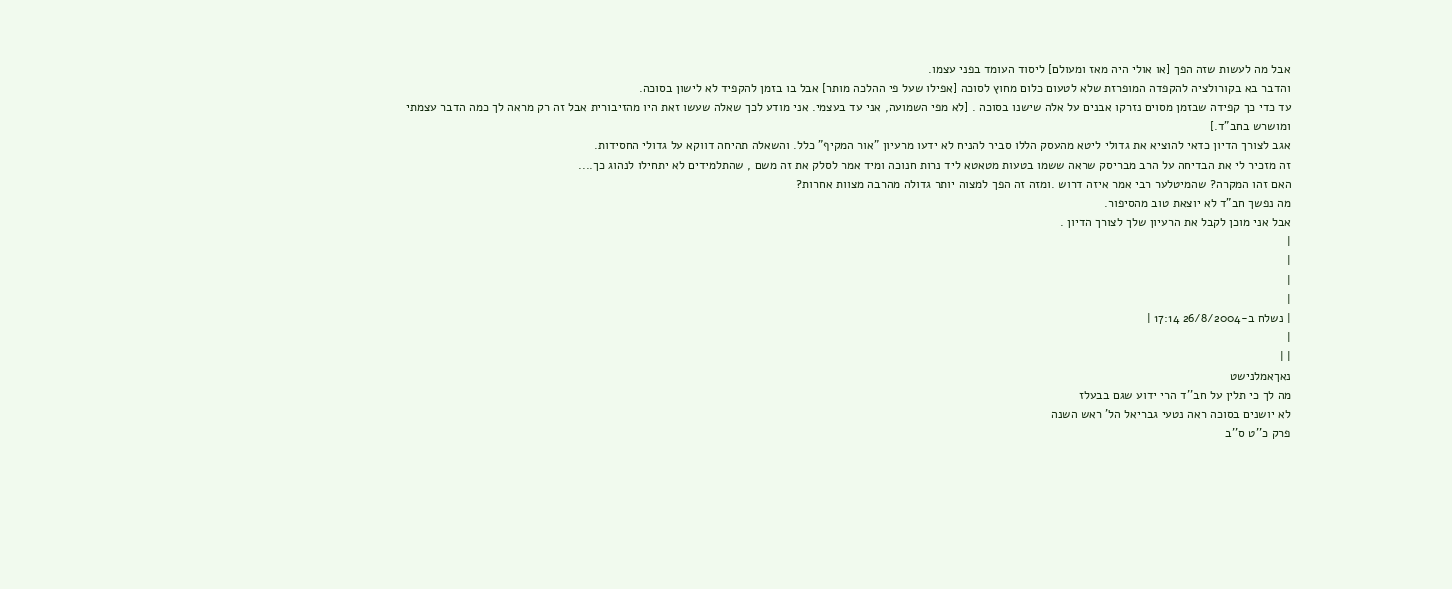אבל מה לעשות שזה הפך [או אולי היה מאז ומעולם] ליסוד העומד בפני עצמו.
והדבר בא בקורולציה להקפדה המופרזת שלא לטעום כלום מחוץ לסוכה [אפילו שעל פי ההלכה מותר] אבל בו בזמן להקפיד לא לישון בסוכה.
עד כדי כך קפידה שבזמן מסוים נזרקו אבנים על אלה שישנו בסוכה . [לא מפי השמועה, אני עד בעצמי. אני מודע לכך שאלה שעשו זאת היו מהזיבורית אבל זה רק מראה לך כמה הדבר עצמתי ומושרש בחב"ד.]
אגב לצורך הדיון כדאי להוציא את גדולי ליטא מהעסק הללו סביר להניח לא ידעו מרעיון "אור המקיף" כלל. והשאלה תהיחה דווקא על גדולי החסידות.
זה מזכיר לי את הבדיחה על הרב מבריסק שראה ששמו בטעות מטאטא ליד נרות חנוכה ומיד אמר לסלק את זה משם , שהתלמידים לא יתחילו לנהוג כך....
האם זהו המקרה? שהמיטלער רבי אמר איזה דרוש .ומזה זה הפך למצוה יותר גדולה מהרבה מצוות אחרות?
מה נפשך חב"ד לא יוצאת טוב מהסיפור.
אבל אני מוכן לקבל את הרעיון שלך לצורך הדיון .
|
|
|
|
| נשלח ב-26/8/2004 17:14 |
|
| |
נאךאמלנישט
מה לך כי תלין על חב''ד הרי ידוע שגם בבעלז
לא יושנים בסוכה ראה נטעי גבריאל הל' ראש השנה
פרק כ''ט ס''ב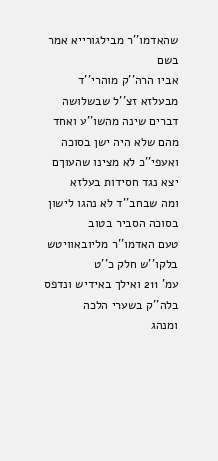שהאדמו''ר מבילגורייא אמר בשם
אביו הרה''ק מוהרי''ד מבעלזא זצ''ל שבשלושה
דברים שינה מהשו''ע ואחד מהם שלא היה ישן בסוכה
ואעפי''כ לא מצינו שהעוךם יצא נגד חסידות בעלזא
ומה שבחב''ד לא נהגו לישון בסוכה הסביר בטוב
טעם האדמו''ר מליובאוויטש בלקו''ש חלק כ''ט
עמ' 211 ואילך באידיש ונדפס בלה''ק בשערי הלכה
ומנהג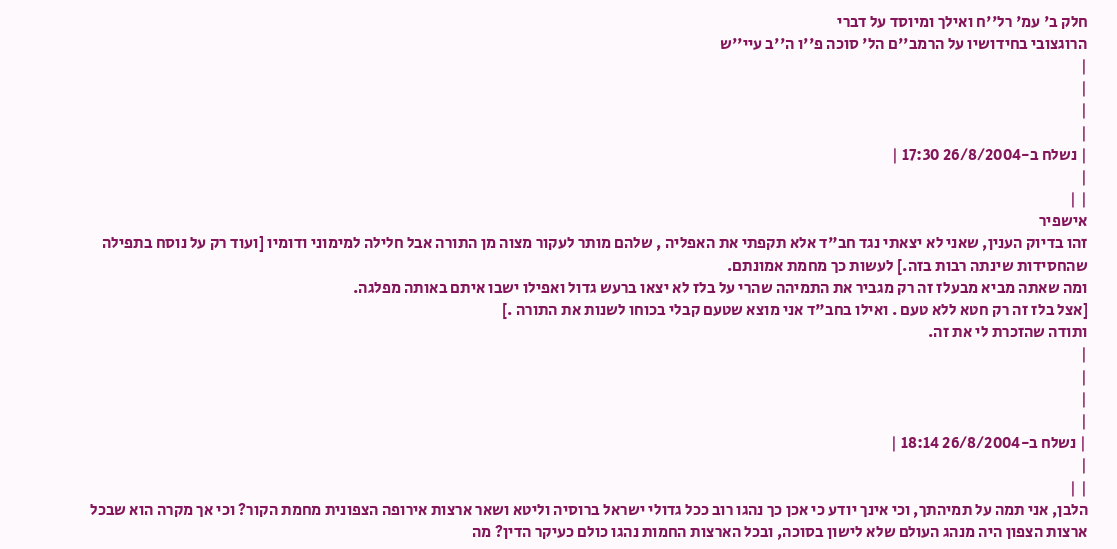חלק ב' עמ' רל''ח ואילך ומיוסד על דברי
הרוגצובי בחידושיו על הרמב''ם הל' סוכה פ''ו ה''ב עיי''ש
|
|
|
|
| נשלח ב-26/8/2004 17:30 |
|
| |
אישפיר
זהו בדיוק הענין, שאני לא יצאתי נגד חב"ד אלא תקפתי את האפליה , שלהם מותר לעקור מצוה מן התורה אבל חלילה למימוני ודומיו [ועוד רק על נוסח בתפילה שהחסידות שינתה רבות בזה.] לעשות כך מחמת אמונתם.
ומה שאתה מביא מבעלז זה רק מגביר את התמיהה שהרי על בלז לא יצאו ברעש גדול ואפילו ישבו איתם באותה מפלגה.
[אצל בלז זה רק חטא ללא טעם . ואילו בחב"ד אני מוצא שטעם קבלי בכוחו לשנות את התורה .]
ותודה שהזכרת לי את זה.
|
|
|
|
| נשלח ב-26/8/2004 18:14 |
|
| |
הלבן, אני תמה על תמיהתך, וכי אינך יודע כי אכן כך נהגו רוב ככל גדולי ישראל ברוסיה וליטא ושאר ארצות אירופה הצפונית מחמת הקור? וכי אך מקרה הוא שבכל ארצות הצפון היה מנהג העולם שלא לישון בסוכה, ובכל הארצות החמות נהגו כולם כעיקר הדין? מה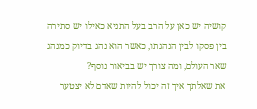קושיה יש כאן על הרב בעל התניא כאילו יש סתירה בין פסקו לבין הנהגתו, כאשר הוא נהג בדיוק כמנהג שאר העולם, ומה צורך יש בביאור נוסף?
את שאלתך איך זה יכול להיות שאדם לא יצטער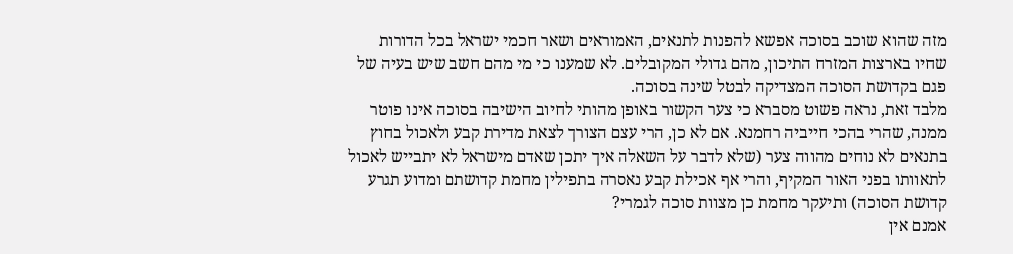מזה שהוא שוכב בסוכה אפשא להפנות לתנאים, האמוראים ושאר חכמי ישראל בכל הדורות שחיו בארצות המזרח התיכון, מהם גדולי המקובלים. לא שמענו כי מי מהם חשב שיש בעיה של פגם בקדושת הסוכה המצדיקה לבטל שינה בסוכה.
מלבד זאת, נראה פשוט מסברא כי צער הקשור באופן מהותי לחיוב הישיבה בסוכה אינו פוטר ממנה, שהרי בהכי חייביה רחמנא. אם לא כן, הרי עצם הצורך לצאת מדירת קבע ולאכול בחוץ בתנאים לא נוחים מהווה צער (שלא לדבר על השאלה איך יתכן שאדם מישראל לא יתבייש לאכול לתאוותו בפני האור המקיף, והרי אף אכילת קבע נאסרה בתפילין מחמת קדושתם ומדוע תגרע קדושת הסוכה) ותיעקר מחמת כן מצוות סוכה לגמרי?
אמנם אין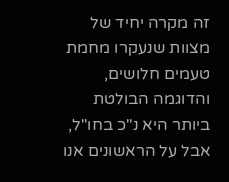זה מקרה יחיד של מצוות שנעקרו מחמת טעמים חלושים, והדוגמה הבולטת ביותר היא נ"כ בחו"ל, אבל על הראשונים אנו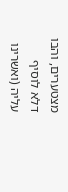מצטערים, והבו דלא לוסיף עליה (ואשרינו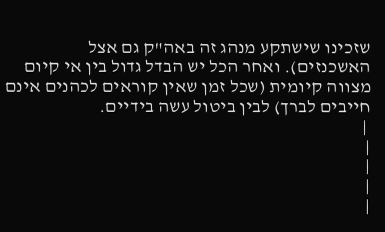שזכינו שישתקע מנהג זה באה"ק גם אצל האשכנזים). ואחר הכל יש הבדל גדול בין אי קיום מצווה קיומית (שכל זמן שאין קוראים לכהנים אינם חייבים לברך) לבין ביטול עשה בידיים.
 |
|
|
|
|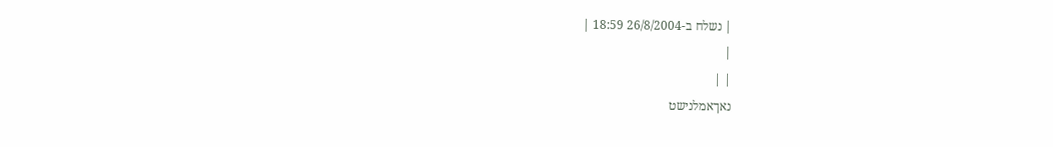| נשלח ב-26/8/2004 18:59 |
|
| |
נאךאמלנישט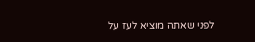לפני שאתה מוציא לעז על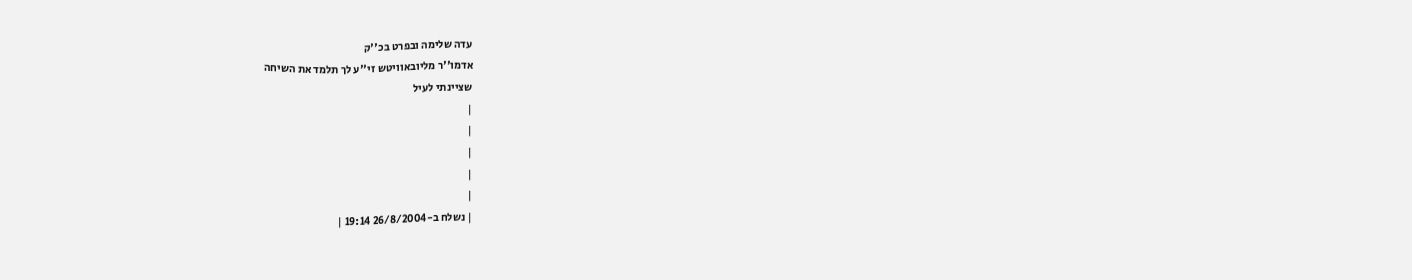עדה שלימה ובפרט בכ''ק
אדמו''ר מליובאוויטש זי''ע לך תלמד את השיחה
שציינתי לעיל
|
|
|
|
|
| נשלח ב-26/8/2004 19:14 |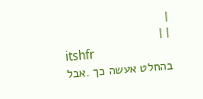|
| |
itshfr
בהחלט אעשה כך .אבל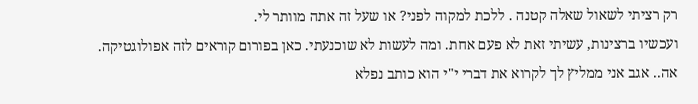רק רציתי לשאול שאלה קטנה . ללכת למקוה לפני? או שעל זה אתה מוותר לי.
ועכשיו ברצינות, עשיתי זאת לא פעם אחת. ומה לעשות לא שוכנעתי. כאן בפורום קוראים לזה אפולוגטיקה.
אה.. אגב אני ממליץ לך לקרוא את דברי י"י הוא כותב נפלא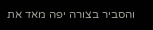והסביר בצורה יפה מאד את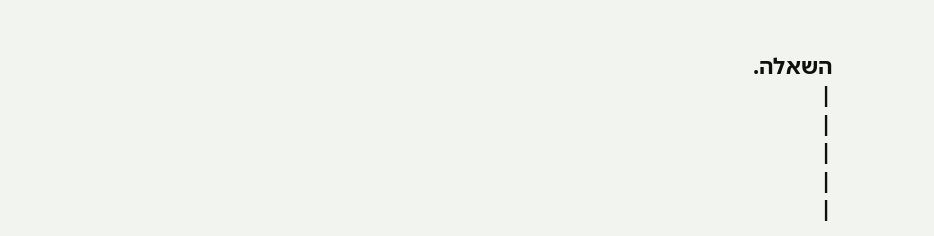השאלה.
|
|
|
|
|